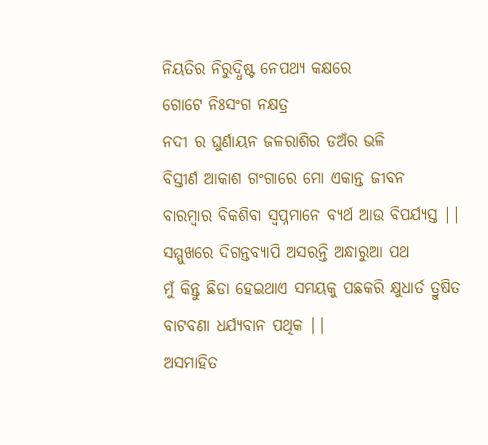ନିୟତିର ନିରୁଦ୍ଧିଷ୍ଟ ନେପଥ୍ୟ କକ୍ଷରେ
ଗୋଟେ ନିଃସଂଗ ନକ୍ଷତ୍ର
ନଦୀ ର ଘୁର୍ଣାୟନ ଜଳରାଶିର ଡଅଁର ଭଳି
ବିସ୍ତୀର୍ଣ ଆକାଶ ଗଂଗାରେ ମୋ ଏକାନ୍ତ ଜୀବନ
ବାରମ୍ବାର ବିକଶିବା ସ୍ୱପ୍ନମାନେ ବ୍ୟର୍ଥ ଆଉ ବିପର୍ଯ୍ୟସ୍ତ ||
ସମ୍ମୁଖରେ ଦିଗନ୍ତବ୍ୟାପି ଅସରନ୍ତି ଅନ୍ଧାରୁଆ ପଥ
ମୁଁ କିନ୍ତୁ ଛିଡା ହେଇଥାଏ ସମୟକୁ ପଛକରି କ୍ଷୁଧାର୍ତ ତ୍ରୁଷିତ ବାଟବଣା ଧର୍ଯ୍ୟବାନ ପଥିକ ||
ଅସମାହିତ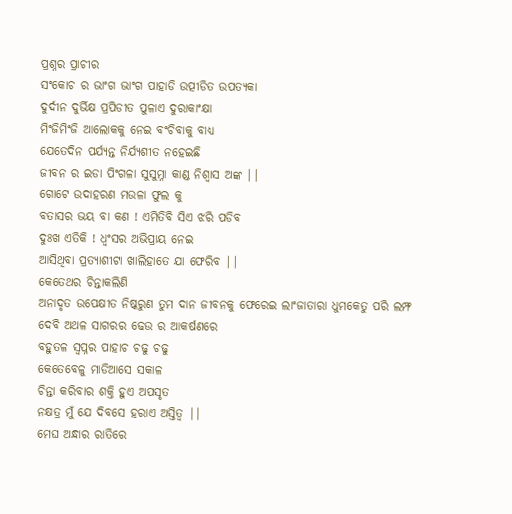ପ୍ରଶ୍ନର ପ୍ରାଚୀର
ସଂକୋଚ ର ଭାଂଗ ଭାଂଗ ପାହାଡି ଉତ୍ପୀଡିତ ଉପତ୍ୟକା
ଦୁର୍ଦୀନ ଦୁର୍ଭିକ୍ଷ ପ୍ରପିଡୀତ ପୁଳାଏ ଦୁରାକାଂକ୍ଷା
ମିଂଜିମିଂଜି ଆଲୋକକୁ ନେଇ ବଂଚିବାକୁ ବାଧ୍ୟ
ଯେତେଦିନ ପର୍ଯ୍ୟନ୍ତ ନିର୍ଯ୍ୟଶୀତ ନହେଇଛି
ଜୀବନ ର ଇଡା ପିଂଗଳା ସୁସୁମ୍ନା କାଣ୍ଡ ନିଶ୍ୱାସ ଅଙ୍କ ||
ଗୋଟେ ଉଦାହରଣ ମଉଳା ଫୁଲ କୁ
ବତାସର ଭୟ ବା କଣ ! ଏମିତିବି ସିଏ ଝରି ପଡିବ
ଦୁଃଖ ଏତିକି ! ଧ୍ୱଂସର ଅଭିପ୍ରାୟ ନେଇ
ଆସିଥିବା ପ୍ରତ୍ୟାଶୀଟା ଖାଲିହାତେ ଯା ଫେରିବ ||
କେତେଥର ଚିନ୍ତାକଲିଣି
ଅନାଦୃତ ଉପେକ୍ଷୀତ ନିଷ୍କରୁଣ ତୁମ ଦାନ ଜୀବନକୁ ଫେରେଇ ଲାଂଜାତାରା ଧୁମକେତୁ ପରି ଲମ୍ଫ ଦେବି ଅଥଳ ସାଗରର ଢେଉ ର ଆକର୍ଷଣରେ
ବହୁତଳ ସ୍ୱପ୍ନର ପାହାଚ ଚଢୁ ଚଢୁ
କେତେବେଳୁ ମାଡିଆସେ ସକାଳ
ଚିନ୍ତା କରିବାର ଶକ୍ତି ହୁଏ ଅପସୃତ
ନକ୍ଷତ୍ର ମୁଁ ଯେ ଦିବସେ ହରାଏ ଅସ୍ତିତ୍ୱ ||
ମେଘ ଅନ୍ଧାର ରାତିରେ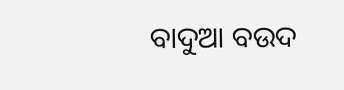ବାଦୁଆ ବଉଦ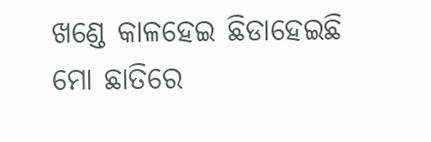ଖଣ୍ଡେ କାଳହେଇ ଛିଡାହେଇଛି ମୋ ଛାତିରେ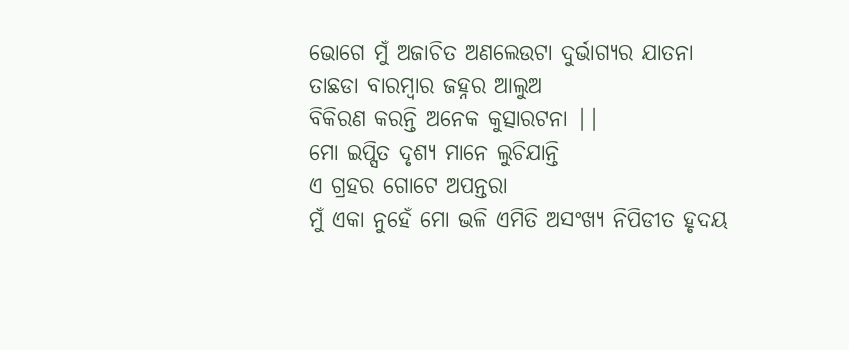ଭୋଗେ ମୁଁ ଅଜାଚିତ ଅଣଲେଉଟା ଦୁର୍ଭାଗ୍ୟର ଯାତନା
ତାଛଡା ବାରମ୍ବାର ଜହ୍ନର ଆଲୁଅ
ବିକିରଣ କରନ୍ତି ଅନେକ କୁତ୍ସାରଟନା ||
ମୋ ଇପ୍ସିତ ଦୃଶ୍ୟ ମାନେ ଲୁଚିଯାନ୍ତି
ଏ ଗ୍ରହର ଗୋଟେ ଅପନ୍ତରା
ମୁଁ ଏକା ନୁହେଁ ମୋ ଭଳି ଏମିତି ଅସଂଖ୍ୟ ନିପିଡୀତ ହୃଦୟ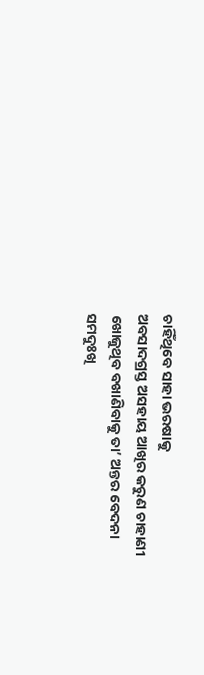ଚାହିଁଥିବେ ସାହା ଭରଷାକୁ
ଅବସାଦଗ୍ରସ୍ତ ଅସହାୟ ଆଖିର କରୁଣ ଚାହାଣୀ
ଖୋଜୁଥିବ ବଖାଣିବାକୁ ତା’ ଅନ୍ତର ବେଦନା
ସମଦୁଃଖି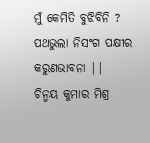ମୁଁ କେମିତି ବୁଝିବିନି ?
ପଥଭୁଲା ନିସଂଗ ପକ୍ଷୀର କରୁଣଭାବନା ||
ଚିନ୍ମୟ କୁମାର ମିଶ୍ର